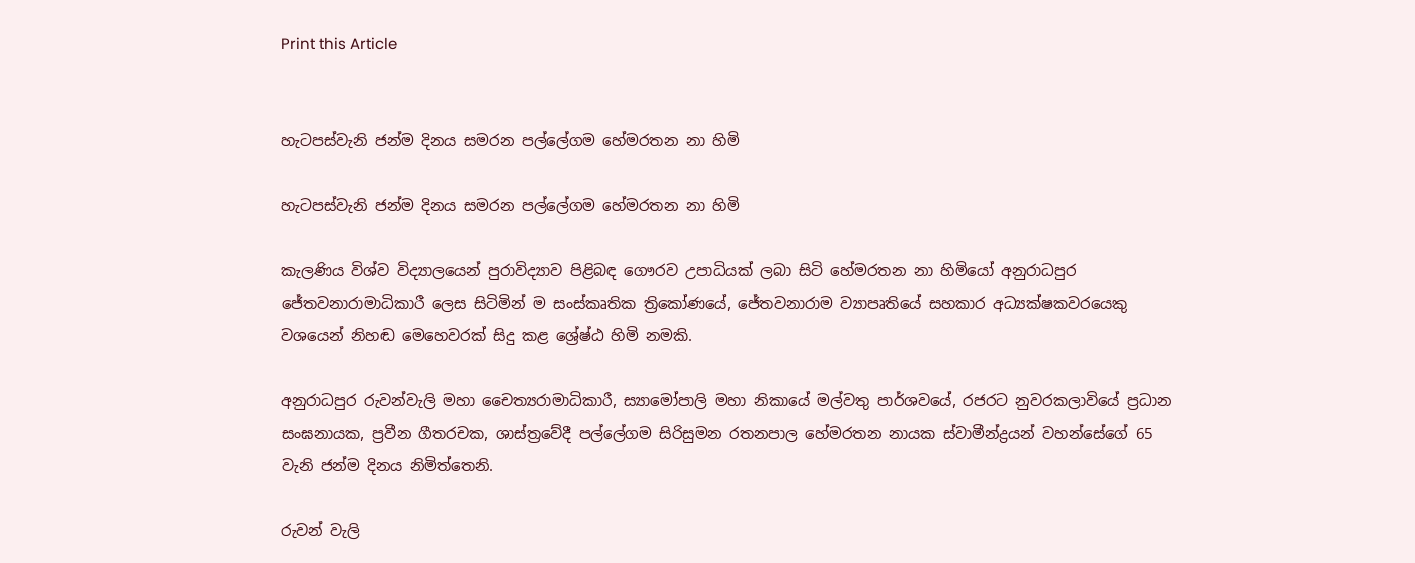Print this Article


හැටපස්වැනි ජන්ම දිනය සමරන පල්ලේගම හේමරතන නා හිමි

හැටපස්වැනි ජන්ම දිනය සමරන පල්ලේගම හේමරතන නා හිමි

කැලණිය විශ්ව විද්‍යාලයෙන් පුරාවිද්‍යාව පිළිබඳ ගෞරව උපාධියක් ලබා සිටි හේමරතන නා හිමියෝ අනුරාධපුර ජේතවනාරාමාධිකාරී ලෙස සිටිමින් ම සංස්කෘතික ත්‍රිකෝණයේ, ජේතවනාරාම ව්‍යාපෘතියේ සහකාර අධ්‍යක්ෂකවරයෙකු වශයෙන් නිහඬ මෙහෙවරක් සිදු කළ ශ්‍රේෂ්ඨ හිමි නමකි.

අනුරාධපුර රුවන්වැලි මහා චෛත්‍යරාමාධිකාරී, ස්‍යාමෝපාලි මහා නිකායේ මල්වතු පාර්ශවයේ, රජරට නුවරකලාවියේ ප්‍රධාන සංඝනායක, ප්‍රවීන ගීතරචක, ශාස්ත්‍රවේදී පල්ලේගම සිරිසුමන රතනපාල හේමරතන නායක ස්වාමීන්ද්‍රයන් වහන්සේගේ 65 වැනි ජන්ම දිනය නිමිත්තෙනි.

රුවන් වැලි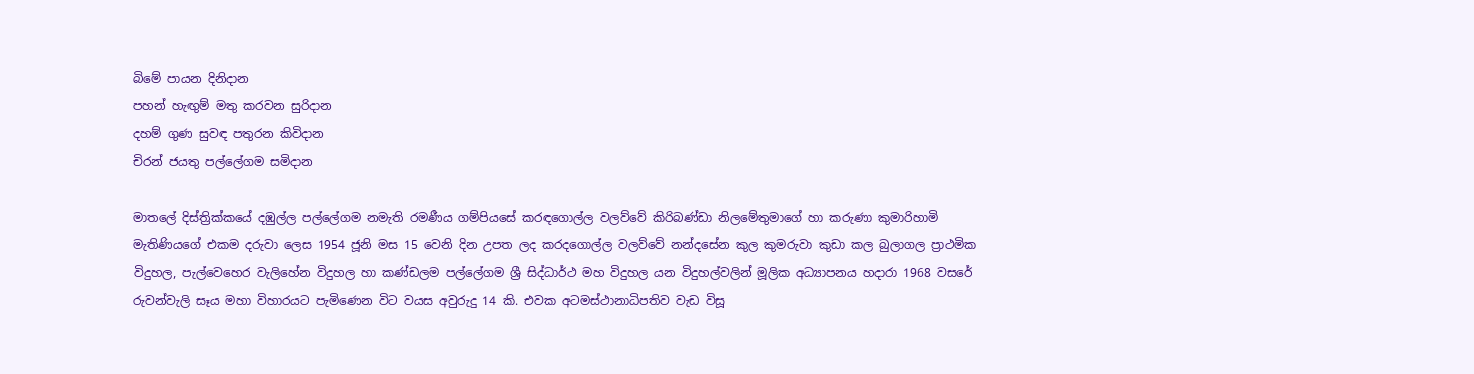බිමේ පායන දිනිදාන
පහන් හැඟුම් මතු කරවන සුරිදාන
දහම් ගුණ සුවඳ පතුරන කිවිදාන
චිරන් ජයතු පල්ලේගම සමිදාන

මාතලේ දිස්ත්‍රික්කයේ දඹුල්ල පල්ලේගම නමැති රමණීය ගම්පියසේ කරඳගොල්ල වලව්වේ කිරිබණ්ඩා නිලමේතුමාගේ හා කරුණා කුමාරිහාමි මැතිණියගේ එකම දරුවා ලෙස 1954 ජූනි මස 15 වෙනි දින උපත ලද කරදගොල්ල වලව්වේ නන්දසේන කුල කුමරුවා කුඩා කල බුලාගල ප්‍රාථමික විදුහල, පැල්වෙහෙර වැලිහේන විදුහල හා කණ්ඩලම පල්ලේගම ශ්‍රී සිද්ධාර්ථ මහ විදුහල යන විදුහල්වලින් මූලික අධ්‍යාපනය හදාරා 1968 වසරේ රුවන්වැලි සෑය මහා විහාරයට පැමිණෙන විට වයස අවුරුදු 14 කි. එවක අටමස්ථානාධිපතිව වැඩ විසූ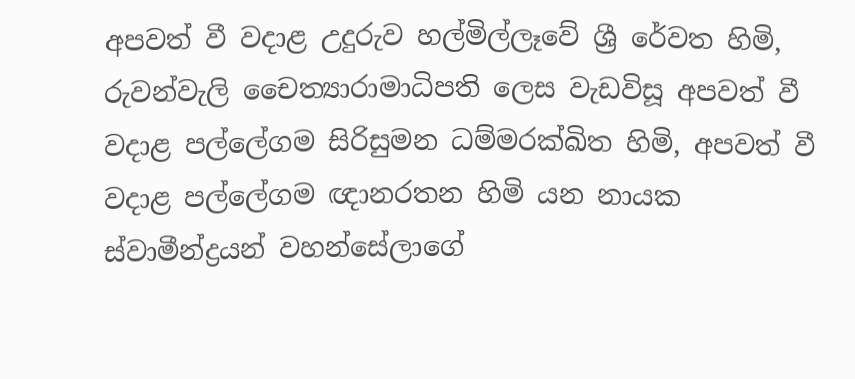අපවත් වී වදාළ උදුරුව හල්මිල්ලෑවේ ශ්‍රී රේවත හිමි, රුවන්වැලි චෛත්‍යාරාමාධිපති ලෙස වැඩවිසූ අපවත් වී වදාළ පල්ලේගම සිරිසුමන ධම්මරක්ඛිත හිමි, අපවත් වී වදාළ පල්ලේගම ඥානරතන හිමි යන නායක ස්වාමීන්ද්‍රයන් වහන්සේලාගේ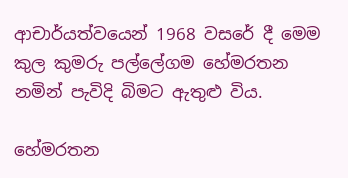ආචාර්යත්වයෙන් 1968 වසරේ දී මෙම කුල කුමරු පල්ලේගම හේමරතන නමින් පැවිදි බිමට ඇතුළු විය.

හේමරතන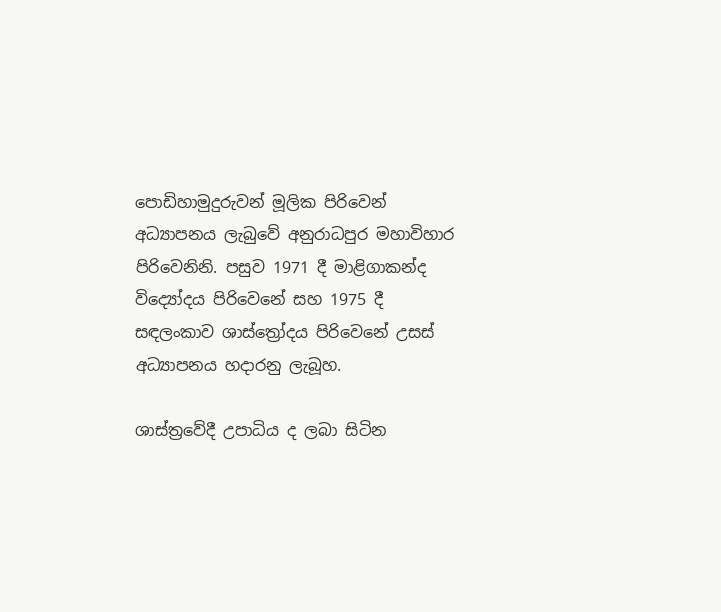පොඩිහාමුදුරුවන් මූලික පිරිවෙන් අධ්‍යාපනය ලැබුවේ අනුරාධපුර මහාවිහාර පිරිවෙනිනි. පසුව 1971 දී මාළිගාකන්ද විද්‍යෝදය පිරිවෙනේ සහ 1975 දී සඳලංකාව ශාස්ත්‍රෝදය පිරිවෙනේ උසස් අධ්‍යාපනය හදාරනු ලැබූහ.

ශාස්ත්‍රවේදී උපාධිය ද ලබා සිටින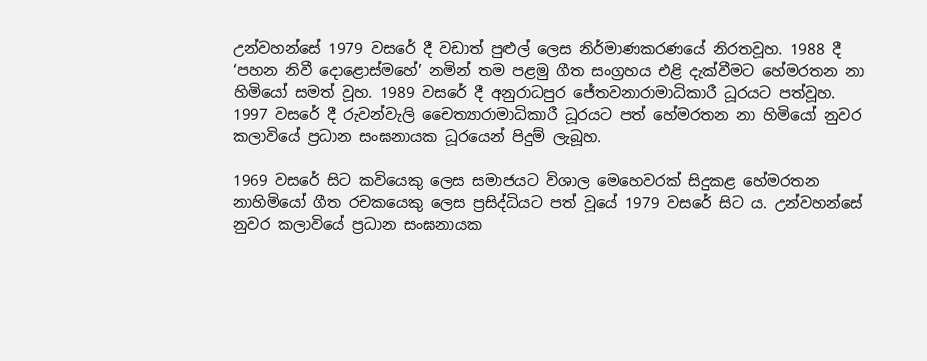උන්වහන්සේ 1979 වසරේ දී වඩාත් පුළුල් ලෙස නිර්මාණකරණයේ නිරතවූහ. 1988 දී ‘පහන නිවී දොළොස්මහේ’ නමින් තම පළමු ගීත සංග්‍රහය එළි දැක්වීමට හේමරතන නා හිමියෝ සමත් වූහ. 1989 වසරේ දී අනුරාධපුර ජේතවනාරාමාධිකාරී ධූරයට පත්වූහ. 1997 වසරේ දී රුවන්වැලි චෛත්‍යාරාමාධිකාරී ධූරයට පත් හේමරතන නා හිමියෝ නුවර කලාවියේ ප්‍රධාන සංඝනායක ධූරයෙන් පිදුම් ලැබූහ.

1969 වසරේ සිට කවියෙකු ලෙස සමාජයට විශාල මෙහෙවරක් සිදුකළ හේමරතන නාහිමියෝ ගීත රචකයෙකු ලෙස ප්‍රසිද්ධියට පත් වූයේ 1979 වසරේ සිට ය. උන්වහන්සේ නුවර කලාවියේ ප්‍රධාන සංඝනායක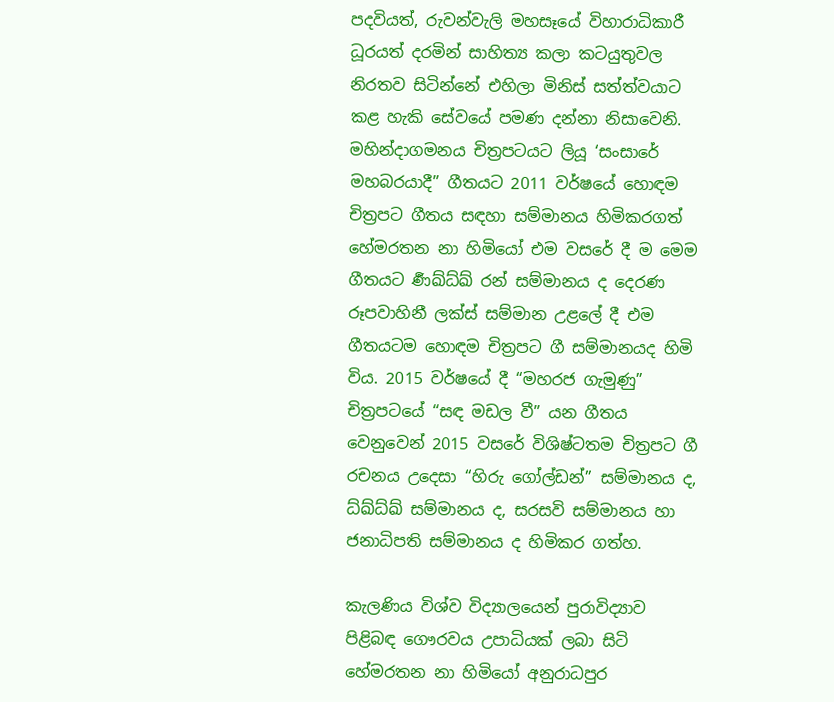පදවියත්, රුවන්වැලි මහසෑයේ විහාරාධිකාරී ධූරයත් දරමින් සාහිත්‍ය කලා කටයුතුවල නිරතව සිටින්නේ එහිලා මිනිස් සත්ත්වයාට කළ හැකි සේවයේ පමණ දන්නා නිසාවෙනි. මහින්දාගමනය චිත්‍රපටයට ලියූ ‘සංසාරේ මහබරයාදී” ගීතයට 2011 වර්ෂයේ හොඳම චිත්‍රපට ගීතය සඳහා සම්මානය හිමිකරගත් හේමරතන නා හිමියෝ එම වසරේ දී ම මෙම ගීතයට ර්‍ණඛ්ධ්ඛ් රන් සම්මානය ද දෙරණ රූපවාහිනී ලක්ස් සම්මාන උළලේ දී එම ගීතයටම හොඳම චිත්‍රපට ගී සම්මානයද හිමි විය. 2015 වර්ෂයේ දී “මහරජ ගැමුණු” චිත්‍රපටයේ “සඳ මඩල වී” යන ගීතය වෙනුවෙන් 2015 වසරේ විශිෂ්ටතම චිත්‍රපට ගී රචනය උදෙසා “හිරු ගෝල්ඩන්” සම්මානය ද, ධ්ඛ්ධ්ඛ් සම්මානය ද, සරසවි සම්මානය හා ජනාධිපති සම්මානය ද හිමිකර ගත්හ.

කැලණිය විශ්ව විද්‍යාලයෙන් පුරාවිද්‍යාව පිළිබඳ ගෞරවය උපාධියක් ලබා සිටි හේමරතන නා හිමියෝ අනුරාධපුර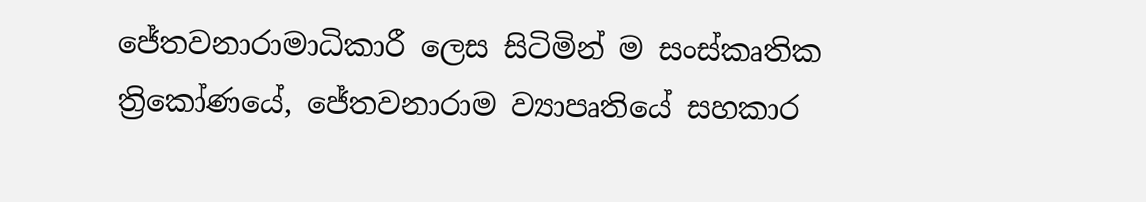ජේතවනාරාමාධිකාරී ලෙස සිටිමින් ම සංස්කෘතික ත්‍රිකෝණයේ, ජේතවනාරාම ව්‍යාපෘතියේ සහකාර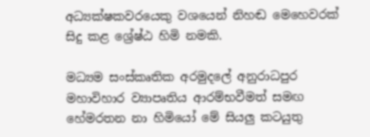අධ්‍යක්ෂකවරයෙකු වශයෙන් නිහඬ මෙහෙවරක් සිදු කළ ශ්‍රේෂ්ඨ හිමි නමකි.

මධ්‍යම සංස්කෘතික අරමුදලේ අනුරාධපුර මහාවිහාර ව්‍යාපෘතිය ආරම්භවීමත් සමඟ හේමරතන නා හිමියෝ මේ සියලු කටයුතු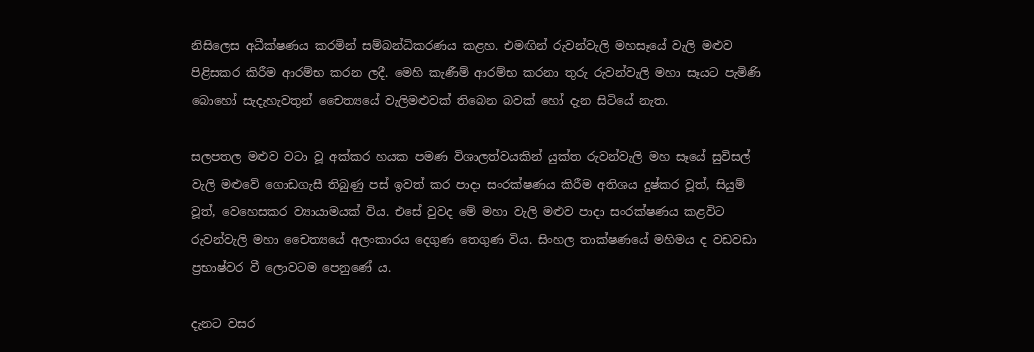නිසිලෙස අධීක්ෂණය කරමින් සම්බන්ධිකරණය කළහ. එමඟින් රුවන්වැලි මහසෑයේ වැලි මළුව පිළිසකර කිරීම ආරම්භ කරන ලදී. මෙහි කැණීම් ආරම්භ කරනා තුරු රුවන්වැලි මහා සෑයට පැමිණි බොහෝ සැදැහැවතුන් චෛත්‍යයේ වැලිමළුවක් තිබෙන බවක් හෝ දැන සිටියේ නැත.

සලපතල මළුව වටා වූ අක්කර හයක පමණ විශාලත්වයකින් යුක්ත රුවන්වැලි මහ සෑයේ සුවිසල් වැලි මළුවේ ගොඩගැසී තිබුණු පස් ඉවත් කර පාදා සංරක්ෂණය කිරීම අතිශය දුෂ්කර වූත්, සියුම් වූත්, වෙහෙසකර ව්‍යායාමයක් විය. එසේ වුවද මේ මහා වැලි මළුව පාදා සංරක්ෂණය කළවිට රුවන්වැලි මහා චෛත්‍යයේ අලංකාරය දෙගුණ තෙගුණ විය. සිංහල තාක්ෂණයේ මහිමය ද වඩවඩා ප්‍රභාෂ්වර වී ලොවටම පෙනුණේ ය.

දැනට වසර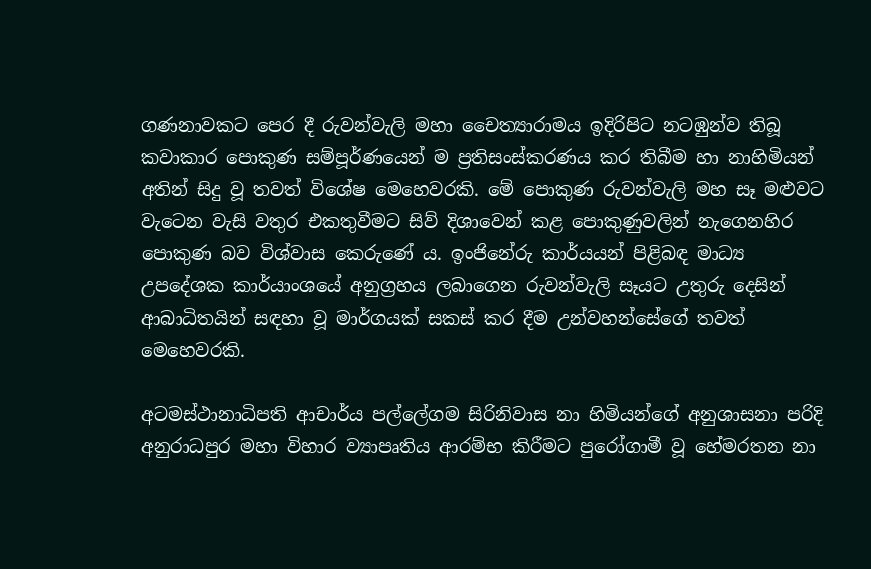ගණනාවකට පෙර දී රුවන්වැලි මහා චෛත්‍යාරාමය ඉදිරිපිට නටඹුන්ව තිබූ කවාකාර පොකුණ සම්පූර්ණයෙන් ම ප්‍රතිසංස්කරණය කර තිබීම හා නාහිමියන් අතින් සිදු වූ තවත් විශේෂ මෙහෙවරකි. මේ පොකුණ රුවන්වැලි මහ සෑ මළුවට වැටෙන වැසි වතුර එකතුවීමට සිව් දිශාවෙන් කළ පොකුණුවලින් නැගෙනහිර පොකුණ බව විශ්වාස කෙරුණේ ය. ඉංජිනේරු කාර්යයන් පිළිබඳ මාධ්‍ය උපදේශක කාර්යාංශයේ අනුග්‍රහය ලබාගෙන රුවන්වැලි සෑයට උතුරු දෙසින් ආබාධිතයින් සඳහා වූ මාර්ගයක් සකස් කර දීම උන්වහන්සේගේ තවත් මෙහෙවරකි.

අටමස්ථානාධිපති ආචාර්ය පල්ලේගම සිරිනිවාස නා හිමියන්ගේ අනුශාසනා පරිදි අනුරාධපුර මහා විහාර ව්‍යාපෘතිය ආරම්භ කිරීමට පුරෝගාමී වූ හේමරතන නා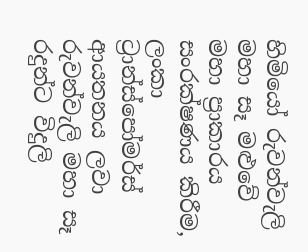හිමියෝ රුවන්වැලි මහා සෑ මළුවේ මහා ප්‍රාකාරය සංරක්ෂණය කිරීම, ලංකා ට්‍රාන්ස්පෝමර්ස් ආයතනය ලවා රුවන්වැලි මහා සෑ රදුන්ට විදුලි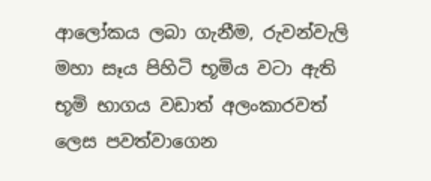ආලෝකය ලබා ගැනීම, රුවන්වැලි මහා සෑය පිහිටි භූමිය වටා ඇති භූමි භාගය වඩාත් අලංකාරවත් ලෙස පවත්වාගෙන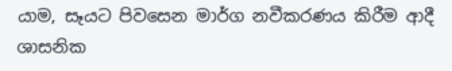යාම, සෑයට පිවසෙන මාර්ග නවීකරණය කිරීම ආදී ශාසනික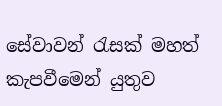සේවාවන් රැසක් මහත් කැපවීමෙන් යුතුව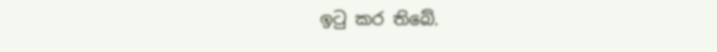ඉටු කර තිබේ.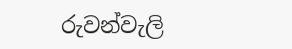රුවන්වැලි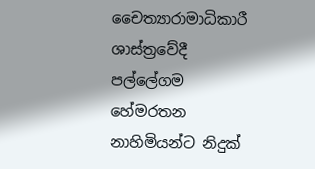චෛත්‍යාරාමාධිකාරී ශාස්ත්‍රවේදී පල්ලේගම හේමරතන නාහිමියන්ට නිදුක්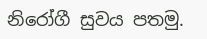නිරෝගී සුවය පතමු.